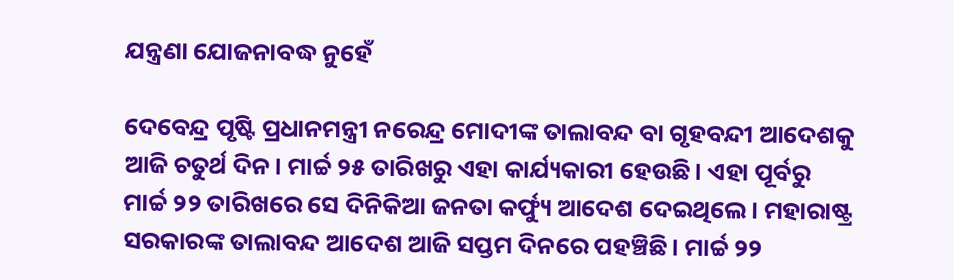ଯନ୍ତ୍ରଣା ଯୋଜନାବଦ୍ଧ ନୁହେଁ

ଦେବେନ୍ଦ୍ର ପୃଷ୍ଟି ପ୍ରଧାନମନ୍ତ୍ରୀ ନରେନ୍ଦ୍ର ମୋଦୀଙ୍କ ତାଲାବନ୍ଦ ବା ଗୃହବନ୍ଦୀ ଆଦେଶକୁ ଆଜି ଚତୁର୍ଥ ଦିନ। ମାର୍ଚ୍ଚ ୨୫ ତାରିଖରୁ ଏହା କାର୍ଯ୍ୟକାରୀ ହେଉଛି। ଏହା ପୂର୍ବରୁ ମାର୍ଚ୍ଚ ୨୨ ତାରିଖରେ ସେ ଦିନିକିଆ ଜନତା କର୍ଫ୍ୟୁ ଆଦେଶ ଦେଇଥିଲେ। ମହାରାଷ୍ଟ୍ର ସରକାରଙ୍କ ତାଲାବନ୍ଦ ଆଦେଶ ଆଜି ସପ୍ତମ ଦିନରେ ପହଞ୍ଚିଛି। ମାର୍ଚ୍ଚ ୨୨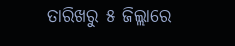ତାରିଖରୁ ୫ ଜିଲ୍ଲାରେ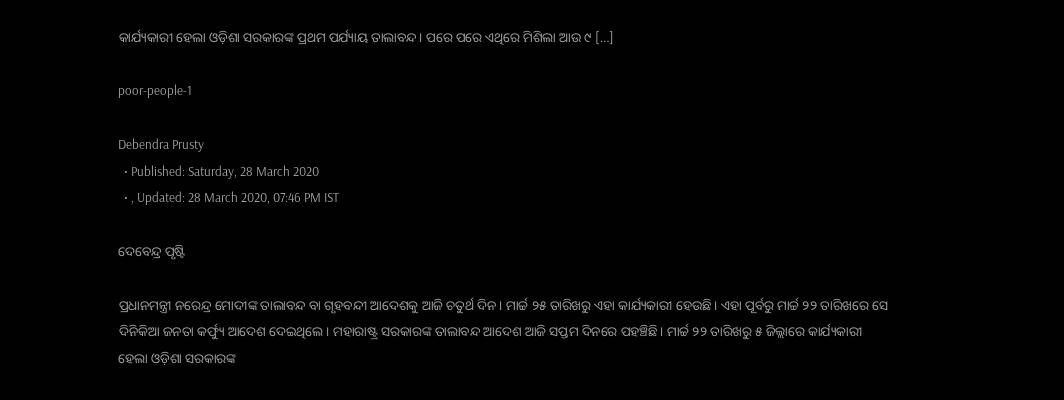କାର୍ଯ୍ୟକାରୀ ହେଲା ଓଡ଼ିଶା ସରକାରଙ୍କ ପ୍ରଥମ ପର୍ଯ୍ୟାୟ ତାଲାବନ୍ଦ। ପରେ ପରେ ଏଥିରେ ମିଶିଲା ଆଉ ୯ […]

poor-people-1

Debendra Prusty
  • Published: Saturday, 28 March 2020
  • , Updated: 28 March 2020, 07:46 PM IST

ଦେବେନ୍ଦ୍ର ପୃଷ୍ଟି

ପ୍ରଧାନମନ୍ତ୍ରୀ ନରେନ୍ଦ୍ର ମୋଦୀଙ୍କ ତାଲାବନ୍ଦ ବା ଗୃହବନ୍ଦୀ ଆଦେଶକୁ ଆଜି ଚତୁର୍ଥ ଦିନ। ମାର୍ଚ୍ଚ ୨୫ ତାରିଖରୁ ଏହା କାର୍ଯ୍ୟକାରୀ ହେଉଛି। ଏହା ପୂର୍ବରୁ ମାର୍ଚ୍ଚ ୨୨ ତାରିଖରେ ସେ ଦିନିକିଆ ଜନତା କର୍ଫ୍ୟୁ ଆଦେଶ ଦେଇଥିଲେ। ମହାରାଷ୍ଟ୍ର ସରକାରଙ୍କ ତାଲାବନ୍ଦ ଆଦେଶ ଆଜି ସପ୍ତମ ଦିନରେ ପହଞ୍ଚିଛି। ମାର୍ଚ୍ଚ ୨୨ ତାରିଖରୁ ୫ ଜିଲ୍ଲାରେ କାର୍ଯ୍ୟକାରୀ ହେଲା ଓଡ଼ିଶା ସରକାରଙ୍କ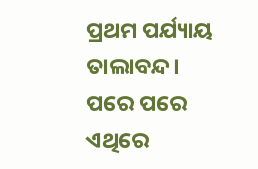ପ୍ରଥମ ପର୍ଯ୍ୟାୟ ତାଲାବନ୍ଦ। ପରେ ପରେ ଏଥିରେ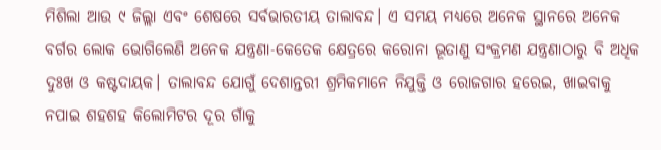ମିଶିଲା ଆଉ ୯ ଜିଲ୍ଲା ଏବଂ ଶେଷରେ ସର୍ବଭାରତୀୟ ତାଲାବନ୍ଦ। ଏ ସମୟ ମଧ୍ୟରେ ଅନେକ ସ୍ଥାନରେ ଅନେକ ବର୍ଗର ଲୋକ ଭୋଗିଲେଣି ଅନେକ ଯନ୍ତ୍ରଣା-କେତେକ କ୍ଷେତ୍ରରେ କରୋନା ଭୂତାଣୁ ସଂକ୍ରମଣ ଯନ୍ତ୍ରଣାଠାରୁ ବି ଅଧିକ ଦୁଃଖ ଓ କଷ୍ଟଦାୟକ। ତାଲାବନ୍ଦ ଯୋଗୁଁ ଦେଶାନ୍ତରୀ ଶ୍ରମିକମାନେ ନିଯୁକ୍ତି ଓ ରୋଜଗାର ହରେଇ, ଖାଇବାକୁ ନପାଇ ଶହଶହ କିଲୋମିଟର ଦୂର ଗାଁକୁ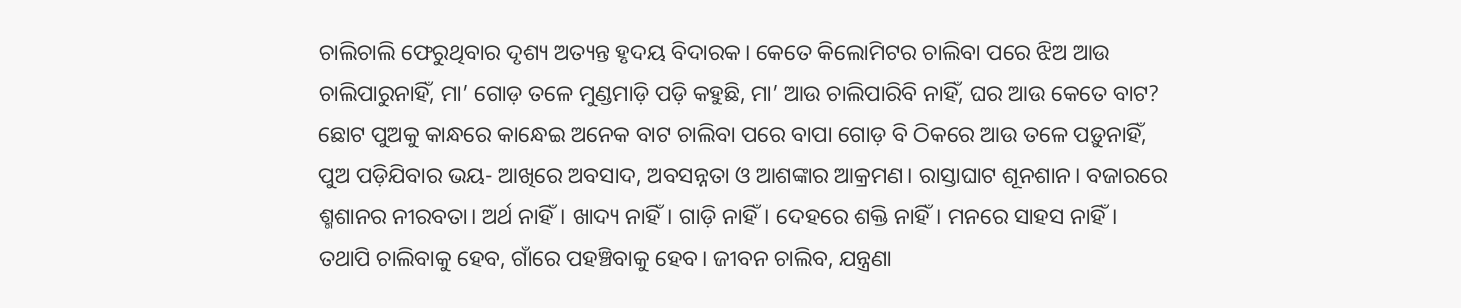ଚାଲିଚାଲି ଫେରୁଥିବାର ଦୃଶ୍ୟ ଅତ୍ୟନ୍ତ ହୃଦୟ ବିଦାରକ। କେତେ କିଲୋମିଟର ଚାଲିବା ପରେ ଝିଅ ଆଉ ଚାଲିପାରୁନାହିଁ, ମା’ ଗୋଡ଼ ତଳେ ମୁଣ୍ଡମାଡ଼ି ପଡ଼ି କହୁଛି, ମା’ ଆଉ ଚାଲିପାରିବି ନାହିଁ, ଘର ଆଉ କେତେ ବାଟ? ଛୋଟ ପୁଅକୁ କାନ୍ଧରେ କାନ୍ଧେଇ ଅନେକ ବାଟ ଚାଲିବା ପରେ ବାପା ଗୋଡ଼ ବି ଠିକରେ ଆଉ ତଳେ ପଡ଼ୁନାହିଁ, ପୁଅ ପଡ଼ିଯିବାର ଭୟ- ଆଖିରେ ଅବସାଦ, ଅବସନ୍ନତା ଓ ଆଶଙ୍କାର ଆକ୍ରମଣ। ରାସ୍ତାଘାଟ ଶୂନଶାନ। ବଜାରରେ ଶ୍ମଶାନର ନୀରବତା। ଅର୍ଥ ନାହିଁ। ଖାଦ୍ୟ ନାହିଁ। ଗାଡ଼ି ନାହିଁ। ଦେହରେ ଶକ୍ତି ନାହିଁ। ମନରେ ସାହସ ନାହିଁ। ତଥାପି ଚାଲିବାକୁ ହେବ, ଗାଁରେ ପହଞ୍ଚିବାକୁ ହେବ। ଜୀବନ ଚାଲିବ, ଯନ୍ତ୍ରଣା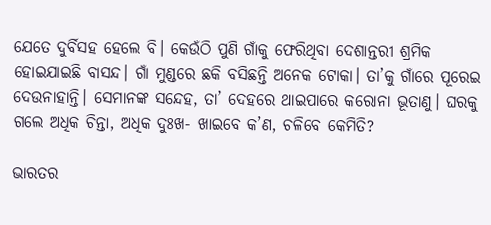ଯେତେ ଦୁର୍ବିସହ ହେଲେ ବି। କେଉଁଠି ପୁଣି ଗାଁକୁ ଫେରିଥିବା ଦେଶାନ୍ତରୀ ଶ୍ରମିକ ହୋଇଯାଇଛି ବାସନ୍ଦ। ଗାଁ ମୁଣ୍ଡରେ ଛକି ବସିଛନ୍ତି ଅନେକ ଟୋକା। ତା’କୁ ଗାଁରେ ପୂରେଇ ଦେଉନାହାନ୍ତି। ସେମାନଙ୍କ ସନ୍ଦେହ, ତା’ ଦେହରେ ଥାଇପାରେ କରୋନା ଭୂତାଣୁ। ଘରକୁ ଗଲେ ଅଧିକ ଚିନ୍ତା, ଅଧିକ ଦୁଃଖ- ଖାଇବେ କ’ଣ, ଚଳିବେ କେମିତି?

ଭାରତର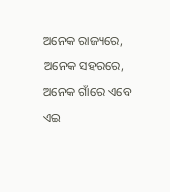ଅନେକ ରାଜ୍ୟରେ, ଅନେକ ସହରରେ, ଅନେକ ଗାଁରେ ଏବେ ଏଇ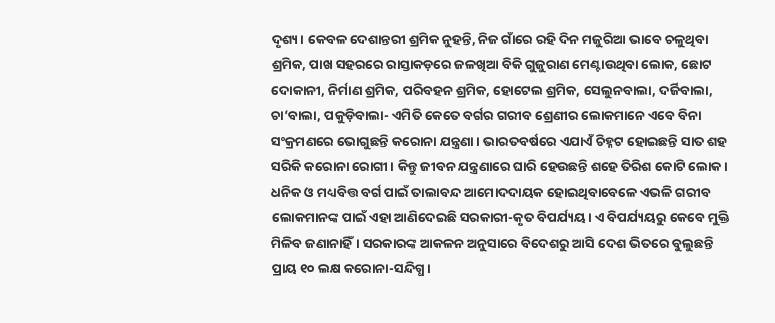ଦୃଶ୍ୟ। କେବଳ ଦେଶାନ୍ତରୀ ଶ୍ରମିକ ନୁହନ୍ତି, ନିଜ ଗାଁରେ ରହି ଦିନ ମଜୁରିଆ ଭାବେ ଚଳୁଥିବା ଶ୍ରମିକ, ପାଖ ସହରରେ ରାସ୍ତାକଡ଼ରେ ଜଳଖିଆ ବିକି ଗୁଜୁରାଣ ମେଣ୍ଟାଉଥିବା ଲୋକ, ଛୋଟ ଦୋକାନୀ, ନିର୍ମାଣ ଶ୍ରମିକ, ପରିବହନ ଶ୍ରମିକ, ହୋଟେଲ ଶ୍ରମିକ, ସେଲୁନବାଲା, ଦର୍ଜିବାଲା, ଚା’ବାଲା, ପକୁଡ଼ିବାଲା- ଏମିତି କେତେ ବର୍ଗର ଗରୀବ ଶ୍ରେଣୀର ଲୋକମାନେ ଏବେ ବିନା ସଂକ୍ରମଣରେ ଭୋଗୁଛନ୍ତି କରୋନା ଯନ୍ତ୍ରଣା। ଭାରତବର୍ଷରେ ଏଯାଏଁ ଚିହ୍ନଟ ହୋଇଛନ୍ତି ସାତ ଶହ ସରିକି କରୋନା ରୋଗୀ। କିନ୍ତୁ ଜୀବନ ଯନ୍ତ୍ରଣାରେ ଘାରି ହେଉଛନ୍ତି ଶହେ ତିରିଶ କୋଟି ଲୋକ। ଧନିକ ଓ ମଧ୍ୟବିତ୍ତ ବର୍ଗ ପାଇଁ ତାଲାବନ୍ଦ ଆମୋଦଦାୟକ ହୋଇଥିବାବେଳେ ଏଭଳି ଗରୀବ ଲୋକମାନଙ୍କ ପାଇଁ ଏହା ଆଣିଦେଇଛି ସରକାରୀ-କୃତ ବିପର୍ଯ୍ୟୟ। ଏ ବିପର୍ଯ୍ୟୟରୁ କେବେ ମୁକ୍ତି ମିଳିବ ଜଣାନାହିଁ। ସରକାରଙ୍କ ଆକଳନ ଅନୁସାରେ ବିଦେଶରୁ ଆସି ଦେଶ ଭିତରେ ବୁଲୁଛନ୍ତି ପ୍ରାୟ ୧୦ ଲକ୍ଷ କରୋନା-ସନ୍ଦିଗ୍ଧ।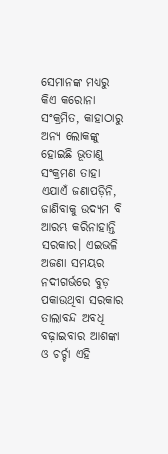ସେମାନଙ୍କ ମଧ୍ୟରୁ କିଏ କରୋନା ସଂକ୍ରମିତ, କାହାଠାରୁ ଅନ୍ୟ ଲୋକଙ୍କୁ ହୋଇଛି ଭୂତାଣୁ ସଂକ୍ରମଣ ତାହା ଏଯାଏଁ ଜଣାପଡ଼ିନି, ଜାଣିବାକୁ ଉଦ୍ୟମ ବି ଆରମ୍ଭ କରିନାହାନ୍ତି ସରକାର। ଏଇଭଳି ଅଜଣା ସମୟର ନଦୀଗର୍ଭରେ ବୁଡ଼ ପକାଉଥିବା ସରକାର ତାଲାବନ୍ଦ ଅବଧି ବଢ଼ାଇବାର ଆଶଙ୍କା ଓ ଚର୍ଚ୍ଚା ଏହି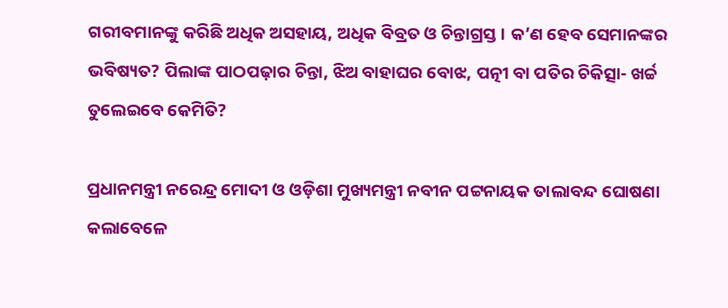ଗରୀବମାନଙ୍କୁ କରିଛି ଅଧିକ ଅସହାୟ, ଅଧିକ ବିବ୍ରତ ଓ ଚିନ୍ତାଗ୍ରସ୍ତ। କ’ଣ ହେବ ସେମାନଙ୍କର ଭବିଷ୍ୟତ? ପିଲାଙ୍କ ପାଠପଢ଼ାର ଚିନ୍ତା, ଝିଅ ବାହାଘର ବୋଝ, ପତ୍ନୀ ବା ପତିର ଚିକିତ୍ସା- ଖର୍ଚ୍ଚ ତୁଲେଇବେ କେମିତି?

ପ୍ରଧାନମନ୍ତ୍ରୀ ନରେନ୍ଦ୍ର ମୋଦୀ ଓ ଓଡ଼ିଶା ମୁଖ୍ୟମନ୍ତ୍ରୀ ନବୀନ ପଟ୍ଟନାୟକ ତାଲାବନ୍ଦ ଘୋଷଣା କଲାବେଳେ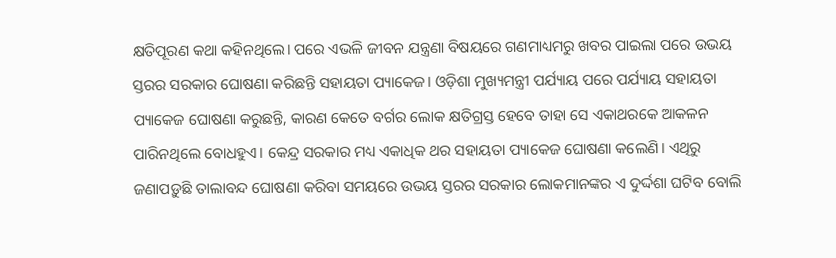କ୍ଷତିପୂରଣ କଥା କହିନଥିଲେ। ପରେ ଏଭଳି ଜୀବନ ଯନ୍ତ୍ରଣା ବିଷୟରେ ଗଣମାଧ୍ୟମରୁ ଖବର ପାଇଲା ପରେ ଉଭୟ ସ୍ତରର ସରକାର ଘୋଷଣା କରିଛନ୍ତି ସହାୟତା ପ୍ୟାକେଜ। ଓଡ଼ିଶା ମୁଖ୍ୟମନ୍ତ୍ରୀ ପର୍ଯ୍ୟାୟ ପରେ ପର୍ଯ୍ୟାୟ ସହାୟତା ପ୍ୟାକେଜ ଘୋଷଣା କରୁଛନ୍ତି, କାରଣ କେତେ ବର୍ଗର ଲୋକ କ୍ଷତିଗ୍ରସ୍ତ ହେବେ ତାହା ସେ ଏକାଥରକେ ଆକଳନ ପାରିନଥିଲେ ବୋଧହୁଏ। କେନ୍ଦ୍ର ସରକାର ମଧ୍ୟ ଏକାଧିକ ଥର ସହାୟତା ପ୍ୟାକେଜ ଘୋଷଣା କଲେଣି। ଏଥିରୁ ଜଣାପଡ଼ୁଛି ତାଲାବନ୍ଦ ଘୋଷଣା କରିବା ସମୟରେ ଉଭୟ ସ୍ତରର ସରକାର ଲୋକମାନଙ୍କର ଏ ଦୁର୍ଦ୍ଦଶା ଘଟିବ ବୋଲି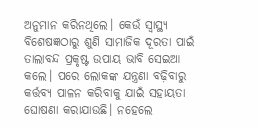ଅନୁମାନ କରିନଥିଲେ। କେଉଁ ସ୍ୱାସ୍ଥ୍ୟ ବିଶେଷଜ୍ଞଠାରୁ ଶୁଣି ସାମାଜିକ ଦୂରତା ପାଇଁ ତାଲାବନ୍ଦ ପ୍ରକୃଷ୍ଟ ଉପାୟ ଭାବି ସେଇଆ କଲେ। ପରେ ଲୋକଙ୍କ ଯନ୍ତ୍ରଣା ବଢ଼ିବାରୁ କର୍ତ୍ତବ୍ୟ ପାଳନ କରିବାକୁ ଯାଇଁ ସହାୟତା ଘୋଷଣା କରାଯାଉଛି। ନହେଲେ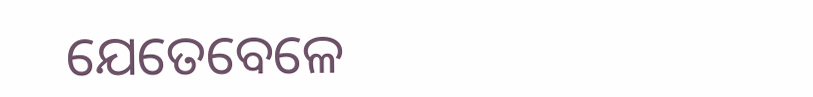ଯେତେବେଳେ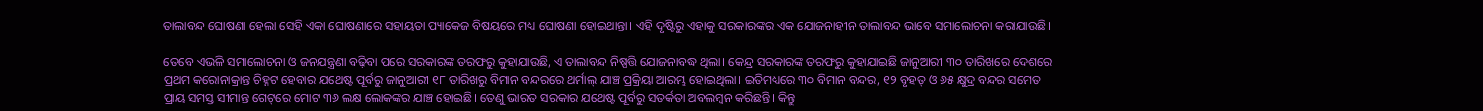ତାଲାବନ୍ଦ ଘୋଷଣା ହେଲା ସେହି ଏକା ଘୋଷଣାରେ ସହାୟତା ପ୍ୟାକେଜ ବିଷୟରେ ମଧ୍ୟ ଘୋଷଣା ହୋଇଥାନ୍ତା। ଏହି ଦୃଷ୍ଟିରୁ ଏହାକୁ ସରକାରଙ୍କର ଏକ ଯୋଜନାହୀନ ତାଲାବନ୍ଦ ଭାବେ ସମାଲୋଚନା କରାଯାଉଛି।

ତେବେ ଏଭଳି ସମାଲୋଚନା ଓ ଜନଯନ୍ତ୍ରଣା ବଢ଼ିବା ପରେ ସରକାରଙ୍କ ତରଫରୁ କୁହାଯାଉଛି, ଏ ତାଲାବନ୍ଦ ନିଷ୍ପତ୍ତି ଯୋଜନାବଦ୍ଧ ଥିଲା। କେନ୍ଦ୍ର ସରକାରଙ୍କ ତରଫରୁ କୁହାଯାଇଛି ଜାନୁଆରୀ ୩୦ ତାରିଖରେ ଦେଶରେ ପ୍ରଥମ କରୋନାକ୍ରାନ୍ତ ଚିହ୍ନଟ ହେବାର ଯଥେଷ୍ଟ ପୂର୍ବରୁ ଜାନୁଆରୀ ୧୮ ତାରିଖରୁ ବିମାନ ବନ୍ଦରରେ ଥର୍ମାଲ୍‌ ଯାଞ୍ଚ ପ୍ରକ୍ରିୟା ଆରମ୍ଭ ହୋଇଥିଲା। ଇତିମଧ୍ୟରେ ୩୦ ବିମାନ ବନ୍ଦର, ୧୨ ବୃହତ୍‌ ଓ ୬୫ କ୍ଷୁଦ୍ର ବନ୍ଦର ସମେତ ପ୍ରାୟ ସମସ୍ତ ସୀମାନ୍ତ ଗେଟ୍‌ରେ ମୋଟ ୩୬ ଲକ୍ଷ ଲୋକଙ୍କର ଯାଞ୍ଚ ହୋଇଛି। ତେଣୁ ଭାରତ ସରକାର ଯଥେଷ୍ଟ ପୂର୍ବରୁ ସତର୍କତା ଅବଲମ୍ବନ କରିଛନ୍ତି। କିନ୍ତୁ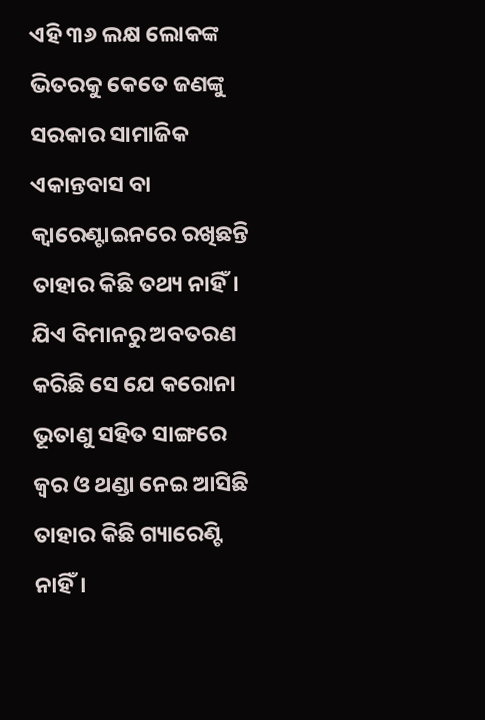ଏହି ୩୬ ଲକ୍ଷ ଲୋକଙ୍କ ଭିତରକୁ କେତେ ଜଣଙ୍କୁ ସରକାର ସାମାଜିକ ଏକାନ୍ତବାସ ବା କ୍ୱାରେଣ୍ଟାଇନରେ ରଖିଛନ୍ତି ତାହାର କିଛି ତଥ୍ୟ ନାହିଁ। ଯିଏ ବିମାନରୁ ଅବତରଣ କରିଛି ସେ ଯେ କରୋନା ଭୂତାଣୁ ସହିତ ସାଙ୍ଗରେ ଜ୍ୱର ଓ ଥଣ୍ଡା ନେଇ ଆସିଛି ତାହାର କିଛି ଗ୍ୟାରେଣ୍ଟି ନାହିଁ।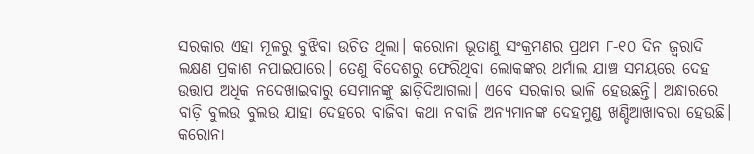ସରକାର ଏହା ମୂଳରୁ ବୁଝିବା ଉଚିତ ଥିଲା। କରୋନା ଭୂତାଣୁ ସଂକ୍ରମଣର ପ୍ରଥମ ୮-୧୦ ଦିନ ଜ୍ୱରାଦି ଲକ୍ଷଣ ପ୍ରକାଶ ନପାଇପାରେ। ତେଣୁ ବିଦେଶରୁ ଫେରିଥିବା ଲୋକଙ୍କର ଥର୍ମାଲ ଯାଞ୍ଚ ସମୟରେ ଦେହ ଉତ୍ତାପ ଅଧିକ ନଦେଖାଇବାରୁ ସେମାନଙ୍କୁ ଛାଡ଼ିଦିଆଗଲା। ଏବେ ସରକାର ଭାଳି ହେଉଛନ୍ତି। ଅନ୍ଧାରରେ ବାଡ଼ି ବୁଲଉ ବୁଲଉ ଯାହା ଦେହରେ ବାଜିବା କଥା ନବାଜି ଅନ୍ୟମାନଙ୍କ ଦେହମୁଣ୍ଡ ଖଣ୍ଡିଆଖାବରା ହେଉଛି। କରୋନା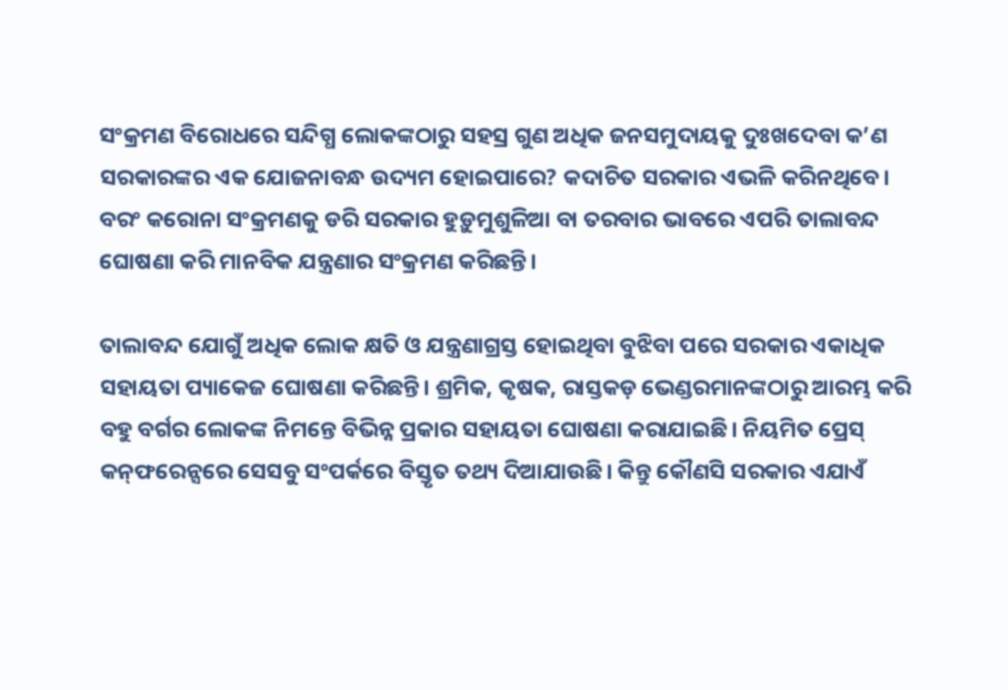ସଂକ୍ରମଣ ବିରୋଧରେ ସନ୍ଦିଗ୍ଧ ଲୋକଙ୍କଠାରୁ ସହସ୍ର ଗୁଣ ଅଧିକ ଜନସମୁଦାୟକୁ ଦୁଃଖଦେବା କ’ଣ ସରକାରଙ୍କର ଏକ ଯୋଜନାବନ୍ଧ ଉଦ୍ୟମ ହୋଇପାରେ? କଦାଚିତ ସରକାର ଏଭଳି କରିନଥିବେ। ବରଂ କରୋନା ସଂକ୍ରମଣକୁ ଡରି ସରକାର ହୁଡ଼ୁମୁଶୁଳିଆ ବା ତରବାର ଭାବରେ ଏପରି ତାଲାବନ୍ଦ ଘୋଷଣା କରି ମାନବିକ ଯନ୍ତ୍ରଣାର ସଂକ୍ରମଣ କରିଛନ୍ତି।

ତାଲାବନ୍ଦ ଯୋଗୁଁ ଅଧିକ ଲୋକ କ୍ଷତି ଓ ଯନ୍ତ୍ରଣାଗ୍ରସ୍ତ ହୋଇଥିବା ବୁଝିବା ପରେ ସରକାର ଏକାଧିକ ସହାୟତା ପ୍ୟାକେଜ ଘୋଷଣା କରିଛନ୍ତି। ଶ୍ରମିକ, କୃଷକ, ରାସ୍ତକଡ଼ ଭେଣ୍ଡରମାନଙ୍କଠାରୁ ଆରମ୍ଭ କରି ବହୁ ବର୍ଗର ଲୋକଙ୍କ ନିମନ୍ତେ ବିଭିନ୍ନ ପ୍ରକାର ସହାୟତା ଘୋଷଣା କରାଯାଇଛି। ନିୟମିତ ପ୍ରେସ୍‌ କନ୍‌ଫରେନ୍ସରେ ସେସବୁ ସଂପର୍କରେ ବିସ୍ତୃତ ତଥ୍ୟ ଦିଆଯାଉଛି। କିନ୍ତୁ କୌଣସି ସରକାର ଏଯାଏଁ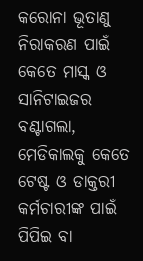କରୋନା ଭୂତାଣୁ ନିରାକରଣ ପାଇଁ କେତେ ମାସ୍କ ଓ ସାନିଟାଇଜର ବଣ୍ଟାଗଲା, ମେଡିକାଲକୁ କେତେ ଟେଷ୍ଟ ଓ ଡାକ୍ତରୀ କର୍ମଚାରୀଙ୍କ ପାଇଁ ପିପିଇ ବା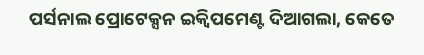ପର୍ସନାଲ ପ୍ରୋଟେକ୍ସନ ଇକ୍ୱିପମେଣ୍ଟ ଦିଆଗଲା, କେତେ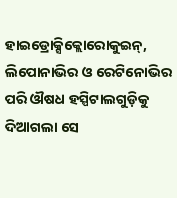ହାଇଡ୍ରୋକ୍ସିକ୍ଲୋରୋକୁଇନ୍‌, ଲିପୋନାଭିର ଓ ରେଟିନୋଭିର ପରି ଔଷଧ ହସ୍ପିଟାଲଗୁଡ଼ିକୁ ଦିଆଗଲା ସେ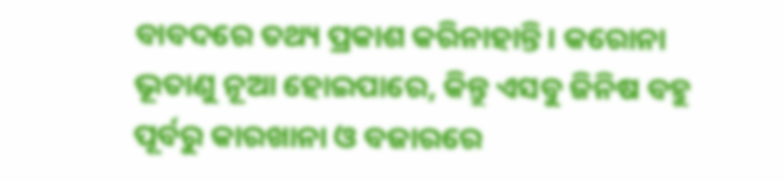ବାବଦରେ ତଥ୍ୟ ପ୍ରକାଶ କରିନାହାନ୍ତି। କରୋନା ଭୂତାଣୁ ନୂଆ ହୋଇପାରେ, କିନ୍ତୁ ଏସବୁ ଜିନିଷ ବହୁ ପୂର୍ବରୁ କାରଖାନା ଓ ବଜାରରେ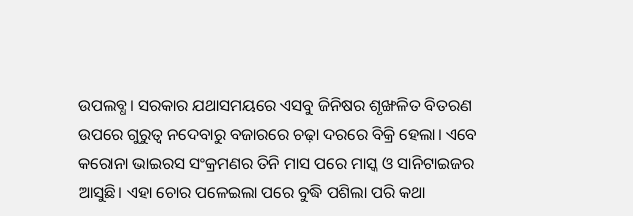ଉପଲବ୍ଧ। ସରକାର ଯଥାସମୟରେ ଏସବୁ ଜିନିଷର ଶୃଙ୍ଖଳିତ ବିତରଣ ଉପରେ ଗୁରୁତ୍ୱ ନଦେବାରୁ ବଜାରରେ ଚଢ଼ା ଦରରେ ବିକ୍ରି ହେଲା। ଏବେ କରୋନା ଭାଇରସ ସଂକ୍ରମଣର ତିନି ମାସ ପରେ ମାସ୍କ ଓ ସାନିଟାଇଜର ଆସୁଛି। ଏହା ଚୋର ପଳେଇଲା ପରେ ବୁଦ୍ଧି ପଶିଲା ପରି କଥା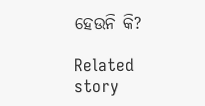ହେଉନି କି?

Related story